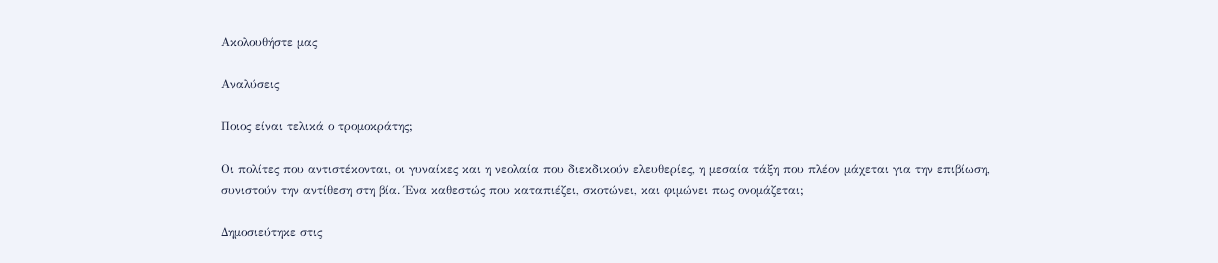Ακολουθήστε μας

Αναλύσεις

Ποιος είναι τελικά ο τρομοκράτης;

Οι πολίτες που αντιστέκονται, οι γυναίκες και η νεολαία που διεκδικούν ελευθερίες, η μεσαία τάξη που πλέον μάχεται για την επιβίωση, συνιστούν την αντίθεση στη βία. Ένα καθεστώς που καταπιέζει, σκοτώνει, και φιμώνει πως ονομάζεται;

Δημοσιεύτηκε στις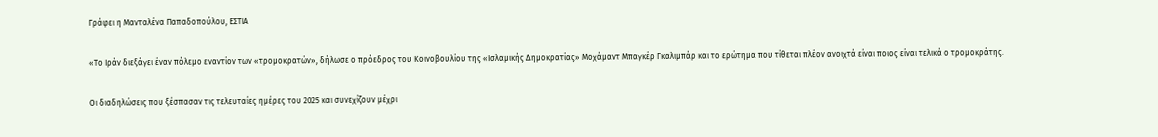Γράφει η Μανταλένα Παπαδοπούλου, ΕΣΤΙΑ

«Το Ιράν διεξάγει έναν πόλεμο εναντίον των «τρομοκρατών», δήλωσε ο πρόεδρος του Κοινοβουλίου της «Ισλαμικής Δημοκρατίας» Μοχάμαντ Μπαγκέρ Γκαλιμπάρ και το ερώτημα που τίθεται πλέον ανοιχτά είναι ποιος είναι τελικά ο τρομοκράτης.

Οι διαδηλώσεις που ξέσπασαν τις τελευταίες ημέρες του 2025 και συνεχίζουν μέχρι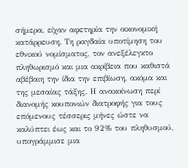σήμερα, είχαν αφετηρία την οικονομική κατάρρευση. Τη ραγδαία υποτίμηση του εθνικού νομίσματος, τον ανεξέλεγκτο πληθωρισμό και μια ακρίβεια που καθιστά αβέβαιη την ίδια την επιβίωση, ακόμα και της μεσαίας τάξης. Η ανακοίνωση περί διανομής κουπονιών διατροφής για τους επόμενους τέσσερις μήνες ώστε να καλύπτει έως και το 92% του πληθυσμού, υπογράμμισε μια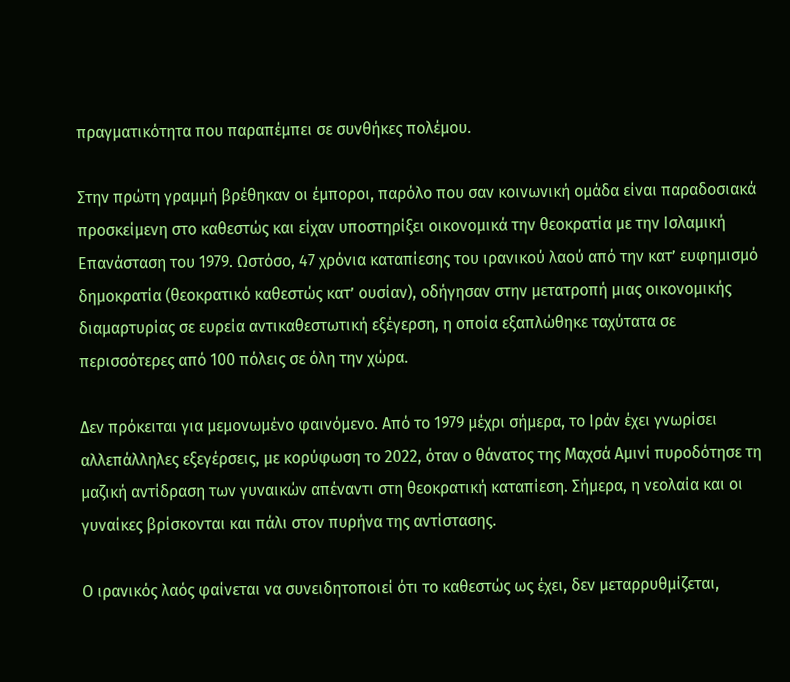πραγματικότητα που παραπέμπει σε συνθήκες πολέμου.

Στην πρώτη γραμμή βρέθηκαν οι έμποροι, παρόλο που σαν κοινωνική ομάδα είναι παραδοσιακά προσκείμενη στο καθεστώς και είχαν υποστηρίξει οικονομικά την θεοκρατία με την Ισλαμική Επανάσταση του 1979. Ωστόσο, 47 χρόνια καταπίεσης του ιρανικού λαού από την κατ’ ευφημισμό δημοκρατία (θεοκρατικό καθεστώς κατ’ ουσίαν), οδήγησαν στην μετατροπή μιας οικονομικής διαμαρτυρίας σε ευρεία αντικαθεστωτική εξέγερση, η οποία εξαπλώθηκε ταχύτατα σε περισσότερες από 100 πόλεις σε όλη την χώρα.

Δεν πρόκειται για μεμονωμένο φαινόμενο. Από το 1979 μέχρι σήμερα, το Ιράν έχει γνωρίσει αλλεπάλληλες εξεγέρσεις, με κορύφωση το 2022, όταν ο θάνατος της Μαχσά Αμινί πυροδότησε τη μαζική αντίδραση των γυναικών απέναντι στη θεοκρατική καταπίεση. Σήμερα, η νεολαία και οι γυναίκες βρίσκονται και πάλι στον πυρήνα της αντίστασης.

Ο ιρανικός λαός φαίνεται να συνειδητοποιεί ότι το καθεστώς ως έχει, δεν μεταρρυθμίζεται,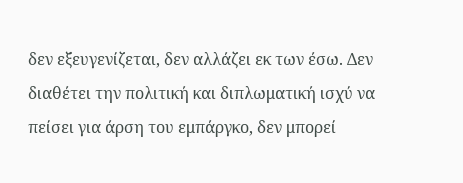δεν εξευγενίζεται, δεν αλλάζει εκ των έσω. Δεν διαθέτει την πολιτική και διπλωματική ισχύ να πείσει για άρση του εμπάργκο, δεν μπορεί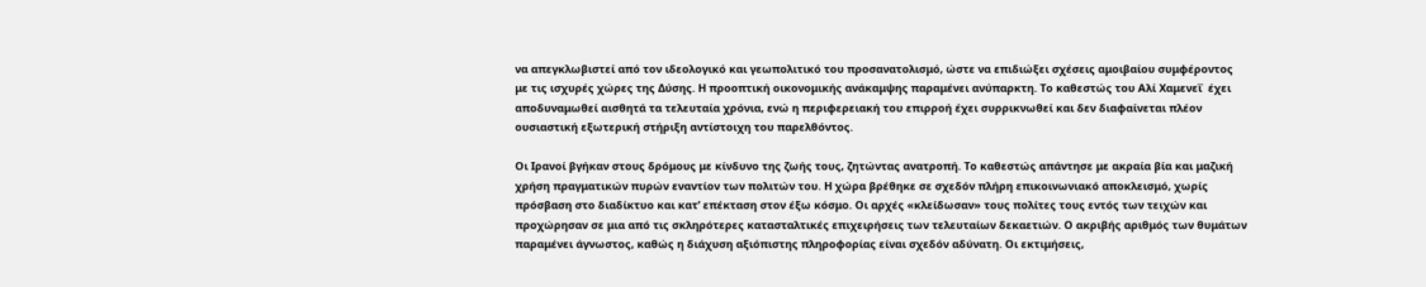να απεγκλωβιστεί από τον ιδεολογικό και γεωπολιτικό του προσανατολισμό, ώστε να επιδιώξει σχέσεις αμοιβαίου συμφέροντος με τις ισχυρές χώρες της Δύσης. Η προοπτική οικονομικής ανάκαμψης παραμένει ανύπαρκτη. Το καθεστώς του Αλί Χαμενεΐ  έχει αποδυναμωθεί αισθητά τα τελευταία χρόνια, ενώ η περιφερειακή του επιρροή έχει συρρικνωθεί και δεν διαφαίνεται πλέον ουσιαστική εξωτερική στήριξη αντίστοιχη του παρελθόντος.

Οι Ιρανοί βγήκαν στους δρόμους με κίνδυνο της ζωής τους, ζητώντας ανατροπή. Το καθεστώς απάντησε με ακραία βία και μαζική χρήση πραγματικών πυρών εναντίον των πολιτών του. Η χώρα βρέθηκε σε σχεδόν πλήρη επικοινωνιακό αποκλεισμό, χωρίς πρόσβαση στο διαδίκτυο και κατ’ επέκταση στον έξω κόσμο. Οι αρχές «κλείδωσαν» τους πολίτες τους εντός των τειχών και προχώρησαν σε μια από τις σκληρότερες κατασταλτικές επιχειρήσεις των τελευταίων δεκαετιών. Ο ακριβής αριθμός των θυμάτων παραμένει άγνωστος, καθώς η διάχυση αξιόπιστης πληροφορίας είναι σχεδόν αδύνατη. Οι εκτιμήσεις,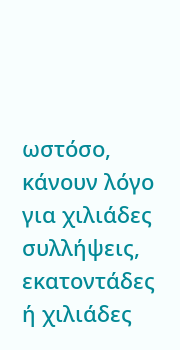ωστόσο, κάνουν λόγο για χιλιάδες συλλήψεις, εκατοντάδες ή χιλιάδες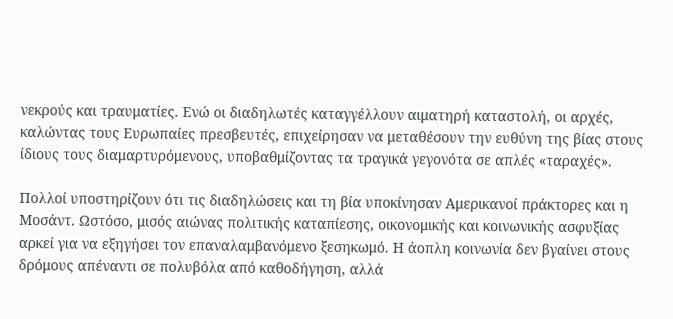νεκρούς και τραυματίες. Ενώ οι διαδηλωτές καταγγέλλουν αιματηρή καταστολή, οι αρχές, καλώντας τους Ευρωπαίες πρεσβευτές, επιχείρησαν να μεταθέσουν την ευθύνη της βίας στους ίδιους τους διαμαρτυρόμενους, υποβαθμίζοντας τα τραγικά γεγονότα σε απλές «ταραχές».

Πολλοί υποστηρίζουν ότι τις διαδηλώσεις και τη βία υποκίνησαν Αμερικανοί πράκτορες και η Μοσάντ. Ωστόσο, μισός αιώνας πολιτικής καταπίεσης, οικονομικής και κοινωνικής ασφυξίας αρκεί για να εξηγήσει τον επαναλαμβανόμενο ξεσηκωμό. Η άοπλη κοινωνία δεν βγαίνει στους δρόμους απέναντι σε πολυβόλα από καθοδήγηση, αλλά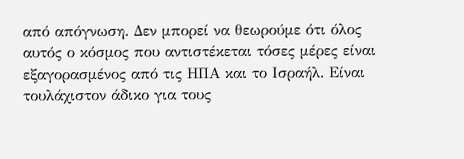από απόγνωση. Δεν μπορεί να θεωρούμε ότι όλος αυτός ο κόσμος που αντιστέκεται τόσες μέρες είναι εξαγορασμένος από τις ΗΠΑ και το Ισραήλ. Είναι τουλάχιστον άδικο για τους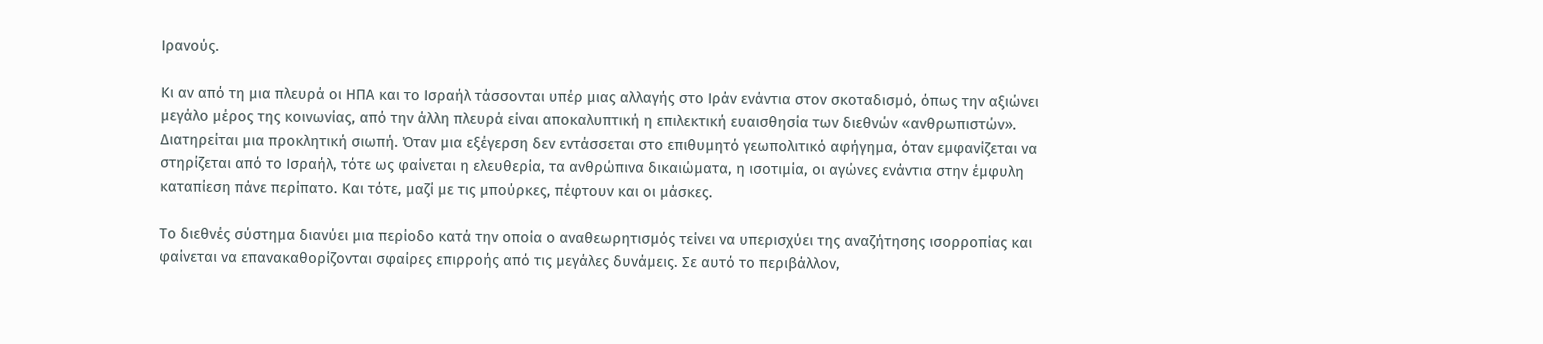Ιρανούς.

Κι αν από τη μια πλευρά οι ΗΠΑ και το Ισραήλ τάσσονται υπέρ μιας αλλαγής στο Ιράν ενάντια στον σκοταδισμό, όπως την αξιώνει μεγάλο μέρος της κοινωνίας, από την άλλη πλευρά είναι αποκαλυπτική η επιλεκτική ευαισθησία των διεθνών «ανθρωπιστών». Διατηρείται μια προκλητική σιωπή. Όταν μια εξέγερση δεν εντάσσεται στο επιθυμητό γεωπολιτικό αφήγημα, όταν εμφανίζεται να στηρίζεται από το Ισραήλ, τότε ως φαίνεται η ελευθερία, τα ανθρώπινα δικαιώματα, η ισοτιμία, οι αγώνες ενάντια στην έμφυλη καταπίεση πάνε περίπατο. Και τότε, μαζί με τις μπούρκες, πέφτουν και οι μάσκες.

Το διεθνές σύστημα διανύει μια περίοδο κατά την οποία ο αναθεωρητισμός τείνει να υπερισχύει της αναζήτησης ισορροπίας και φαίνεται να επανακαθορίζονται σφαίρες επιρροής από τις μεγάλες δυνάμεις. Σε αυτό το περιβάλλον,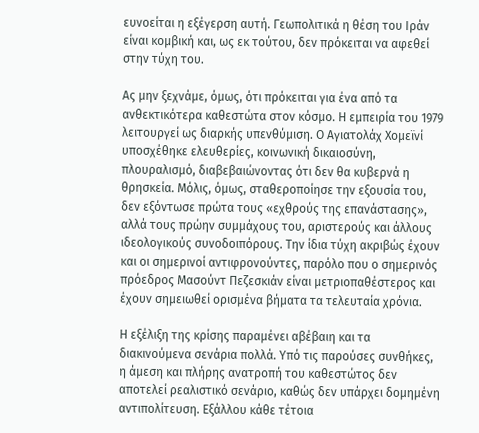ευνοείται η εξέγερση αυτή. Γεωπολιτικά η θέση του Ιράν είναι κομβική και, ως εκ τούτου, δεν πρόκειται να αφεθεί στην τύχη του.

Ας μην ξεχνάμε, όμως, ότι πρόκειται για ένα από τα ανθεκτικότερα καθεστώτα στον κόσμο. Η εμπειρία του 1979 λειτουργεί ως διαρκής υπενθύμιση. Ο Αγιατολάχ Χομεϊνί υποσχέθηκε ελευθερίες, κοινωνική δικαιοσύνη, πλουραλισμό, διαβεβαιώνοντας ότι δεν θα κυβερνά η θρησκεία. Μόλις, όμως, σταθεροποίησε την εξουσία του, δεν εξόντωσε πρώτα τους «εχθρούς της επανάστασης», αλλά τους πρώην συμμάχους του, αριστερούς και άλλους ιδεολογικούς συνοδοιπόρους. Την ίδια τύχη ακριβώς έχουν και οι σημερινοί αντιφρονούντες, παρόλο που ο σημερινός πρόεδρος Μασούντ Πεζεσκιάν είναι μετριοπαθέστερος και έχουν σημειωθεί ορισμένα βήματα τα τελευταία χρόνια.

Η εξέλιξη της κρίσης παραμένει αβέβαιη και τα διακινούμενα σενάρια πολλά. Υπό τις παρούσες συνθήκες, η άμεση και πλήρης ανατροπή του καθεστώτος δεν αποτελεί ρεαλιστικό σενάριο, καθώς δεν υπάρχει δομημένη αντιπολίτευση. Εξάλλου κάθε τέτοια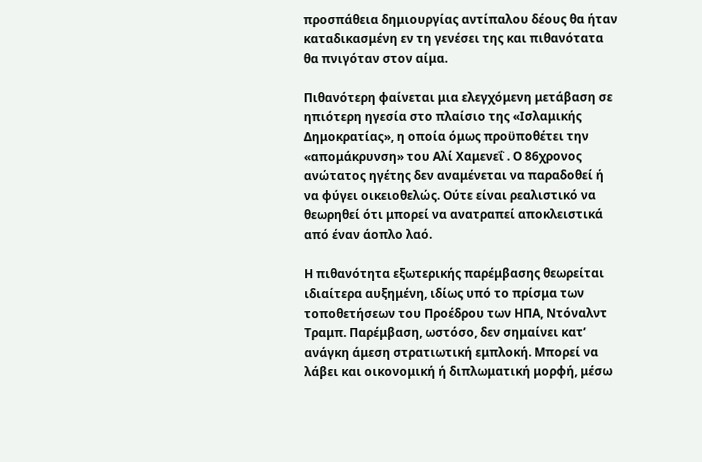προσπάθεια δημιουργίας αντίπαλου δέους θα ήταν καταδικασμένη εν τη γενέσει της και πιθανότατα θα πνιγόταν στον αίμα.

Πιθανότερη φαίνεται μια ελεγχόμενη μετάβαση σε ηπιότερη ηγεσία στο πλαίσιο της «Ισλαμικής Δημοκρατίας», η οποία όμως προϋποθέτει την «απομάκρυνση» του Αλί Χαμενεΐ . Ο 86χρονος ανώτατος ηγέτης δεν αναμένεται να παραδοθεί ή να φύγει οικειοθελώς. Ούτε είναι ρεαλιστικό να θεωρηθεί ότι μπορεί να ανατραπεί αποκλειστικά από έναν άοπλο λαό.

Η πιθανότητα εξωτερικής παρέμβασης θεωρείται ιδιαίτερα αυξημένη, ιδίως υπό το πρίσμα των τοποθετήσεων του Προέδρου των ΗΠΑ, Ντόναλντ Τραμπ. Παρέμβαση, ωστόσο, δεν σημαίνει κατ’ ανάγκη άμεση στρατιωτική εμπλοκή. Μπορεί να λάβει και οικονομική ή διπλωματική μορφή, μέσω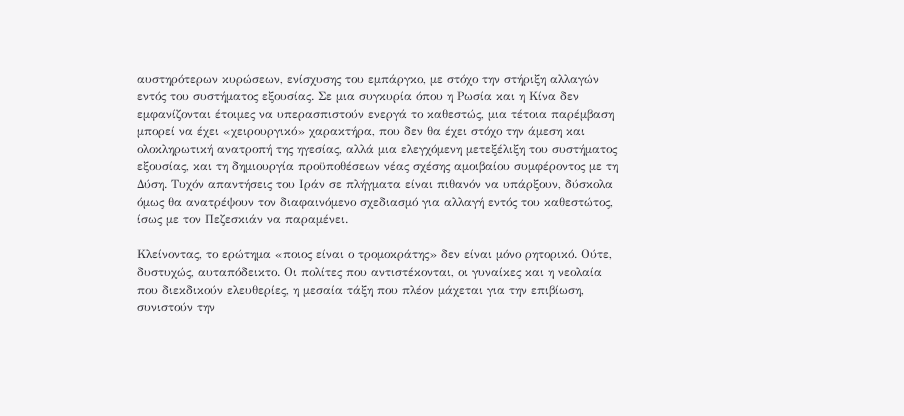αυστηρότερων κυρώσεων, ενίσχυσης του εμπάργκο, με στόχο την στήριξη αλλαγών εντός του συστήματος εξουσίας. Σε μια συγκυρία όπου η Ρωσία και η Κίνα δεν εμφανίζονται έτοιμες να υπερασπιστούν ενεργά το καθεστώς, μια τέτοια παρέμβαση μπορεί να έχει «χειρουργικό» χαρακτήρα, που δεν θα έχει στόχο την άμεση και ολοκληρωτική ανατροπή της ηγεσίας, αλλά μια ελεγχόμενη μετεξέλιξη του συστήματος εξουσίας, και τη δημιουργία προϋποθέσεων νέας σχέσης αμοιβαίου συμφέροντος με τη Δύση. Τυχόν απαντήσεις του Ιράν σε πλήγματα είναι πιθανόν να υπάρξουν, δύσκολα όμως θα ανατρέψουν τον διαφαινόμενο σχεδιασμό για αλλαγή εντός του καθεστώτος, ίσως με τον Πεζεσκιάν να παραμένει.

Κλείνοντας, το ερώτημα «ποιος είναι ο τρομοκράτης» δεν είναι μόνο ρητορικό. Ούτε, δυστυχώς, αυταπόδεικτο. Οι πολίτες που αντιστέκονται, οι γυναίκες και η νεολαία που διεκδικούν ελευθερίες, η μεσαία τάξη που πλέον μάχεται για την επιβίωση, συνιστούν την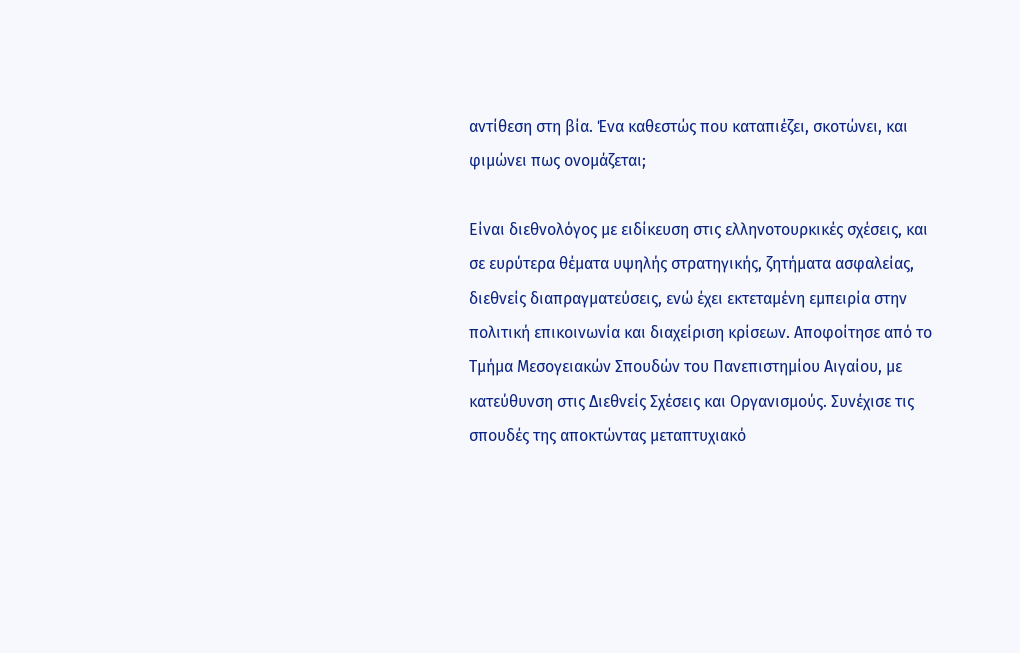αντίθεση στη βία. Ένα καθεστώς που καταπιέζει, σκοτώνει, και φιμώνει πως ονομάζεται;

Είναι διεθνολόγος με ειδίκευση στις ελληνοτουρκικές σχέσεις, και σε ευρύτερα θέματα υψηλής στρατηγικής, ζητήματα ασφαλείας, διεθνείς διαπραγματεύσεις, ενώ έχει εκτεταμένη εμπειρία στην πολιτική επικοινωνία και διαχείριση κρίσεων. Αποφοίτησε από το Τμήμα Μεσογειακών Σπουδών του Πανεπιστημίου Αιγαίου, με κατεύθυνση στις Διεθνείς Σχέσεις και Οργανισμούς. Συνέχισε τις σπουδές της αποκτώντας μεταπτυχιακό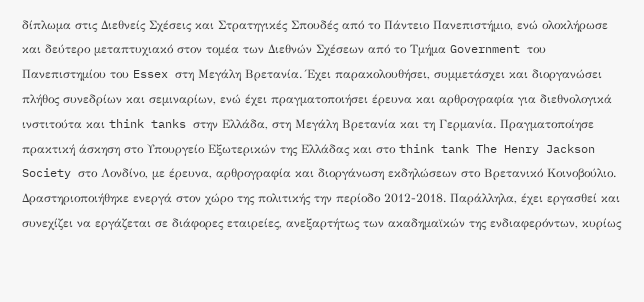δίπλωμα στις Διεθνείς Σχέσεις και Στρατηγικές Σπουδές από το Πάντειο Πανεπιστήμιο, ενώ ολοκλήρωσε και δεύτερο μεταπτυχιακό στον τομέα των Διεθνών Σχέσεων από το Τμήμα Government του Πανεπιστημίου του Essex στη Μεγάλη Βρετανία. Έχει παρακολουθήσει, συμμετάσχει και διοργανώσει πλήθος συνεδρίων και σεμιναρίων, ενώ έχει πραγματοποιήσει έρευνα και αρθρογραφία για διεθνολογικά ινστιτούτα και think tanks στην Ελλάδα, στη Μεγάλη Βρετανία και τη Γερμανία. Πραγματοποίησε πρακτική άσκηση στο Υπουργείο Εξωτερικών της Ελλάδας και στο think tank The Henry Jackson Society στο Λονδίνο, με έρευνα, αρθρογραφία και διοργάνωση εκδηλώσεων στο Βρετανικό Κοινοβούλιο. Δραστηριοποιήθηκε ενεργά στον χώρο της πολιτικής την περίοδο 2012-2018. Παράλληλα, έχει εργασθεί και συνεχίζει να εργάζεται σε διάφορες εταιρείες, ανεξαρτήτως των ακαδημαϊκών της ενδιαφερόντων, κυρίως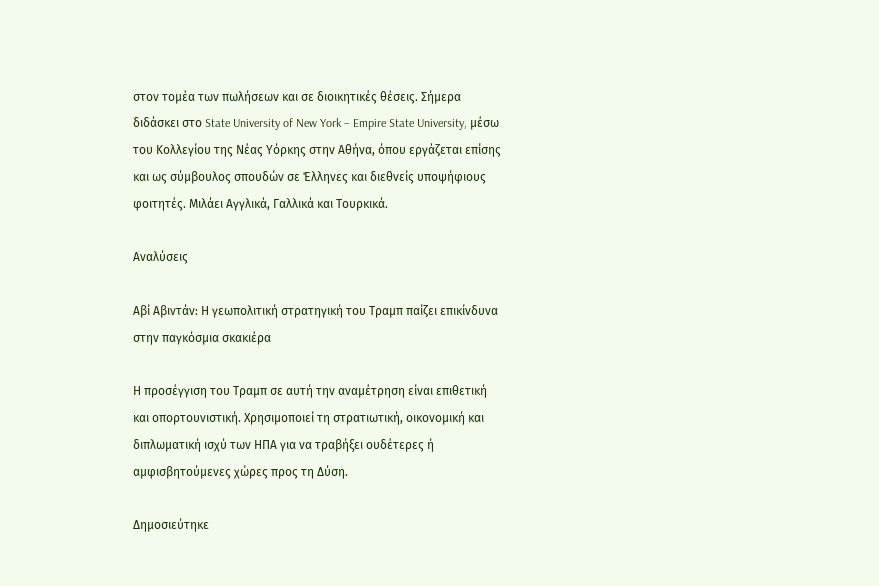στον τομέα των πωλήσεων και σε διοικητικές θέσεις. Σήμερα διδάσκει στο State University of New York – Empire State University, μέσω του Κολλεγίου της Νέας Υόρκης στην Αθήνα, όπου εργάζεται επίσης και ως σύμβουλος σπουδών σε Έλληνες και διεθνείς υποψήφιους φοιτητές. Μιλάει Αγγλικά, Γαλλικά και Τουρκικά.

Αναλύσεις

Αβί Αβιντάν: Η γεωπολιτική στρατηγική του Τραμπ παίζει επικίνδυνα στην παγκόσμια σκακιέρα

Η προσέγγιση του Τραμπ σε αυτή την αναμέτρηση είναι επιθετική και οπορτουνιστική. Χρησιμοποιεί τη στρατιωτική, οικονομική και διπλωματική ισχύ των ΗΠΑ για να τραβήξει ουδέτερες ή αμφισβητούμενες χώρες προς τη Δύση.

Δημοσιεύτηκε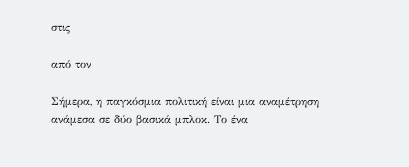στις

από τον

Σήμερα, η παγκόσμια πολιτική είναι μια αναμέτρηση ανάμεσα σε δύο βασικά μπλοκ. Το ένα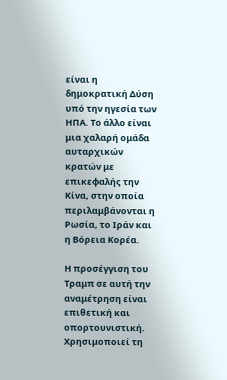είναι η δημοκρατική Δύση υπό την ηγεσία των ΗΠΑ. Το άλλο είναι μια χαλαρή ομάδα αυταρχικών κρατών με επικεφαλής την Κίνα, στην οποία περιλαμβάνονται η Ρωσία, το Ιράν και η Βόρεια Κορέα.

Η προσέγγιση του Τραμπ σε αυτή την αναμέτρηση είναι επιθετική και οπορτουνιστική. Χρησιμοποιεί τη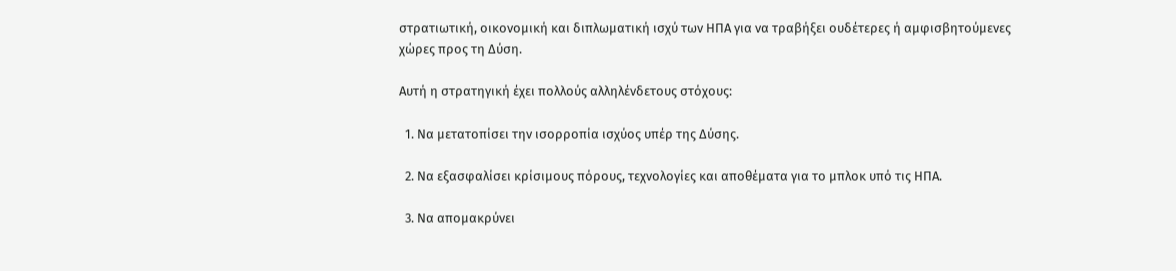στρατιωτική, οικονομική και διπλωματική ισχύ των ΗΠΑ για να τραβήξει ουδέτερες ή αμφισβητούμενες χώρες προς τη Δύση.

Αυτή η στρατηγική έχει πολλούς αλληλένδετους στόχους:

  1. Να μετατοπίσει την ισορροπία ισχύος υπέρ της Δύσης.

  2. Να εξασφαλίσει κρίσιμους πόρους, τεχνολογίες και αποθέματα για το μπλοκ υπό τις ΗΠΑ.

  3. Να απομακρύνει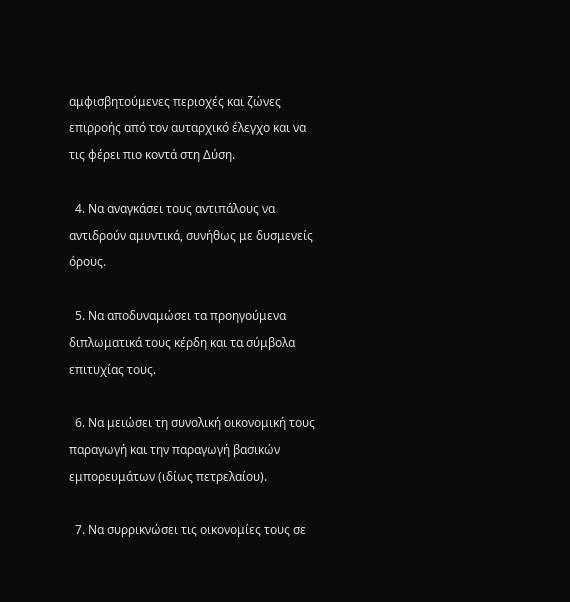αμφισβητούμενες περιοχές και ζώνες επιρροής από τον αυταρχικό έλεγχο και να τις φέρει πιο κοντά στη Δύση.

  4. Να αναγκάσει τους αντιπάλους να αντιδρούν αμυντικά, συνήθως με δυσμενείς όρους.

  5. Να αποδυναμώσει τα προηγούμενα διπλωματικά τους κέρδη και τα σύμβολα επιτυχίας τους.

  6. Να μειώσει τη συνολική οικονομική τους παραγωγή και την παραγωγή βασικών εμπορευμάτων (ιδίως πετρελαίου).

  7. Να συρρικνώσει τις οικονομίες τους σε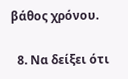βάθος χρόνου.

  8. Να δείξει ότι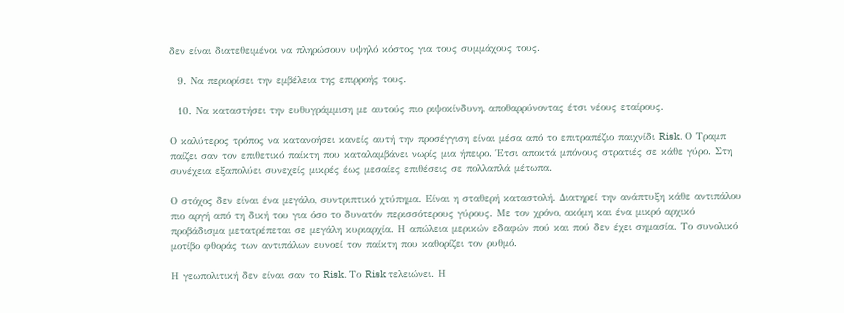δεν είναι διατεθειμένοι να πληρώσουν υψηλό κόστος για τους συμμάχους τους.

  9. Να περιορίσει την εμβέλεια της επιρροής τους.

  10. Να καταστήσει την ευθυγράμμιση με αυτούς πιο ριψοκίνδυνη, αποθαρρύνοντας έτσι νέους εταίρους.

Ο καλύτερος τρόπος να κατανοήσει κανείς αυτή την προσέγγιση είναι μέσα από το επιτραπέζιο παιχνίδι Risk. Ο Τραμπ παίζει σαν τον επιθετικό παίκτη που καταλαμβάνει νωρίς μια ήπειρο. Έτσι αποκτά μπόνους στρατιές σε κάθε γύρο. Στη συνέχεια εξαπολύει συνεχείς μικρές έως μεσαίες επιθέσεις σε πολλαπλά μέτωπα.

Ο στόχος δεν είναι ένα μεγάλο, συντριπτικό χτύπημα. Είναι η σταθερή καταστολή. Διατηρεί την ανάπτυξη κάθε αντιπάλου πιο αργή από τη δική του για όσο το δυνατόν περισσότερους γύρους. Με τον χρόνο, ακόμη και ένα μικρό αρχικό προβάδισμα μετατρέπεται σε μεγάλη κυριαρχία. Η απώλεια μερικών εδαφών πού και πού δεν έχει σημασία. Το συνολικό μοτίβο φθοράς των αντιπάλων ευνοεί τον παίκτη που καθορίζει τον ρυθμό.

Η γεωπολιτική δεν είναι σαν το Risk. Το Risk τελειώνει. Η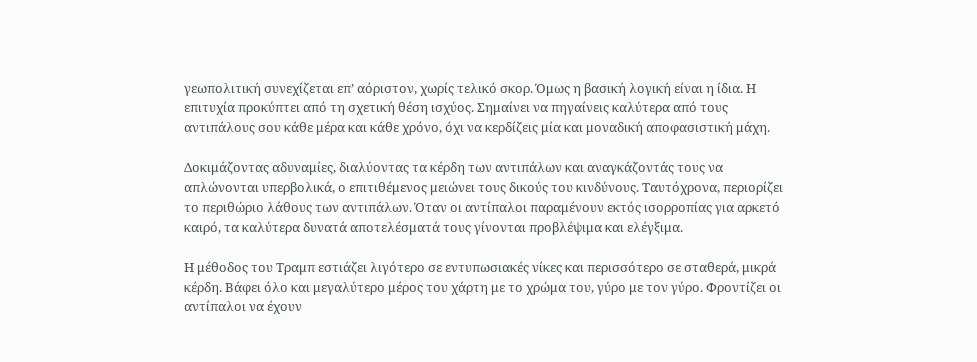γεωπολιτική συνεχίζεται επ’ αόριστον, χωρίς τελικό σκορ. Όμως η βασική λογική είναι η ίδια. Η επιτυχία προκύπτει από τη σχετική θέση ισχύος. Σημαίνει να πηγαίνεις καλύτερα από τους αντιπάλους σου κάθε μέρα και κάθε χρόνο, όχι να κερδίζεις μία και μοναδική αποφασιστική μάχη.

Δοκιμάζοντας αδυναμίες, διαλύοντας τα κέρδη των αντιπάλων και αναγκάζοντάς τους να απλώνονται υπερβολικά, ο επιτιθέμενος μειώνει τους δικούς του κινδύνους. Ταυτόχρονα, περιορίζει το περιθώριο λάθους των αντιπάλων. Όταν οι αντίπαλοι παραμένουν εκτός ισορροπίας για αρκετό καιρό, τα καλύτερα δυνατά αποτελέσματά τους γίνονται προβλέψιμα και ελέγξιμα.

Η μέθοδος του Τραμπ εστιάζει λιγότερο σε εντυπωσιακές νίκες και περισσότερο σε σταθερά, μικρά κέρδη. Βάφει όλο και μεγαλύτερο μέρος του χάρτη με το χρώμα του, γύρο με τον γύρο. Φροντίζει οι αντίπαλοι να έχουν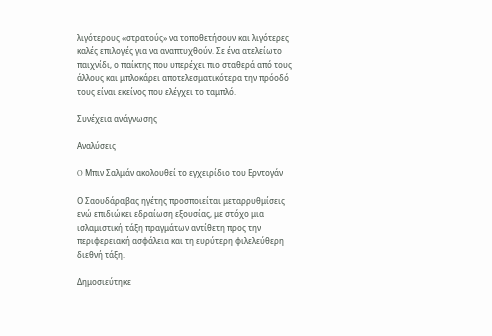λιγότερους «στρατούς» να τοποθετήσουν και λιγότερες καλές επιλογές για να αναπτυχθούν. Σε ένα ατελείωτο παιχνίδι, ο παίκτης που υπερέχει πιο σταθερά από τους άλλους και μπλοκάρει αποτελεσματικότερα την πρόοδό τους είναι εκείνος που ελέγχει το ταμπλό.

Συνέχεια ανάγνωσης

Αναλύσεις

O Μπιν Σαλμάν ακολουθεί το εγχειρίδιο του Ερντογάν

Ο Σαουδάραβας ηγέτης προσποιείται μεταρρυθμίσεις ενώ επιδιώκει εδραίωση εξουσίας, με στόχο μια ισλαμιστική τάξη πραγμάτων αντίθετη προς την περιφερειακή ασφάλεια και τη ευρύτερη φιλελεύθερη διεθνή τάξη.

Δημοσιεύτηκε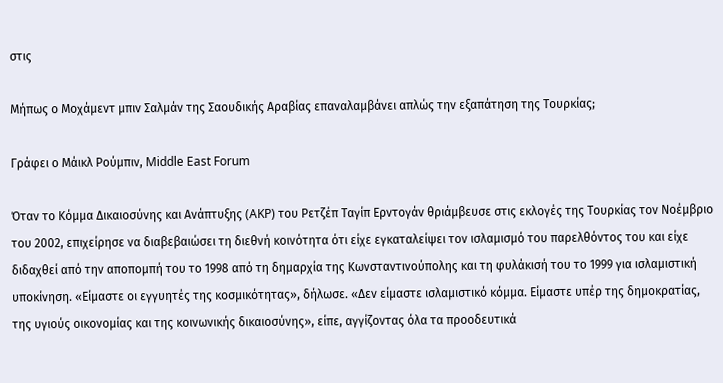στις

Μήπως ο Μοχάμεντ μπιν Σαλμάν της Σαουδικής Αραβίας επαναλαμβάνει απλώς την εξαπάτηση της Τουρκίας;

Γράφει ο Μάικλ Ρούμπιν, Middle East Forum

Όταν το Κόμμα Δικαιοσύνης και Ανάπτυξης (AKP) του Ρετζέπ Ταγίπ Ερντογάν θριάμβευσε στις εκλογές της Τουρκίας τον Νοέμβριο του 2002, επιχείρησε να διαβεβαιώσει τη διεθνή κοινότητα ότι είχε εγκαταλείψει τον ισλαμισμό του παρελθόντος του και είχε διδαχθεί από την αποπομπή του το 1998 από τη δημαρχία της Κωνσταντινούπολης και τη φυλάκισή του το 1999 για ισλαμιστική υποκίνηση. «Είμαστε οι εγγυητές της κοσμικότητας», δήλωσε. «Δεν είμαστε ισλαμιστικό κόμμα. Eίμαστε υπέρ της δημοκρατίας, της υγιούς οικονομίας και της κοινωνικής δικαιοσύνης», είπε, αγγίζοντας όλα τα προοδευτικά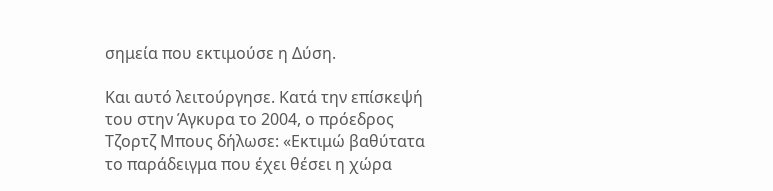σημεία που εκτιμούσε η Δύση.

Και αυτό λειτούργησε. Κατά την επίσκεψή του στην Άγκυρα το 2004, ο πρόεδρος Τζορτζ Μπους δήλωσε: «Εκτιμώ βαθύτατα το παράδειγμα που έχει θέσει η χώρα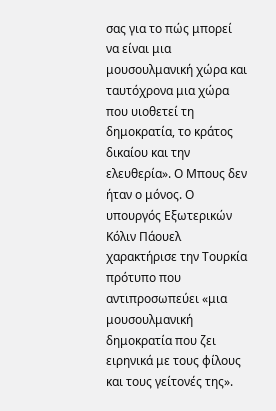σας για το πώς μπορεί να είναι μια μουσουλμανική χώρα και ταυτόχρονα μια χώρα που υιοθετεί τη δημοκρατία, το κράτος δικαίου και την ελευθερία». Ο Μπους δεν ήταν ο μόνος. Ο υπουργός Εξωτερικών Κόλιν Πάουελ χαρακτήρισε την Τουρκία πρότυπο που αντιπροσωπεύει «μια μουσουλμανική δημοκρατία που ζει ειρηνικά με τους φίλους και τους γείτονές της».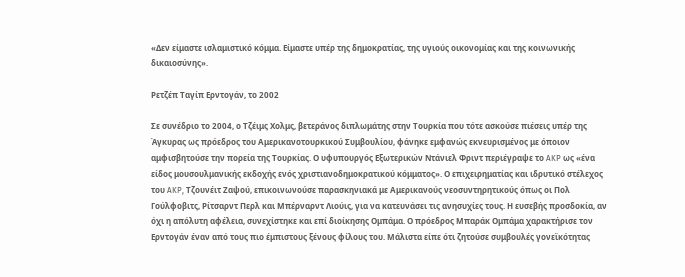«Δεν είμαστε ισλαμιστικό κόμμα. Eίμαστε υπέρ της δημοκρατίας, της υγιούς οικονομίας και της κοινωνικής δικαιοσύνης».

Ρετζέπ Ταγίπ Ερντογάν, το 2002

Σε συνέδριο το 2004, ο Τζέιμς Χολμς, βετεράνος διπλωμάτης στην Τουρκία που τότε ασκούσε πιέσεις υπέρ της Άγκυρας ως πρόεδρος του Αμερικανοτουρκικού Συμβουλίου, φάνηκε εμφανώς εκνευρισμένος με όποιον αμφισβητούσε την πορεία της Τουρκίας. Ο υφυπουργός Εξωτερικών Ντάνιελ Φριντ περιέγραψε το AKP ως «ένα είδος μουσουλμανικής εκδοχής ενός χριστιανοδημοκρατικού κόμματος». Ο επιχειρηματίας και ιδρυτικό στέλεχος του AKP, Τζουνέιτ Ζαψού, επικοινωνούσε παρασκηνιακά με Αμερικανούς νεοσυντηρητικούς όπως οι Πολ Γούλφοβιτς, Ρίτσαρντ Περλ και Μπέρναρντ Λιούις, για να κατευνάσει τις ανησυχίες τους. Η ευσεβής προσδοκία, αν όχι η απόλυτη αφέλεια, συνεχίστηκε και επί διοίκησης Ομπάμα. Ο πρόεδρος Μπαράκ Ομπάμα χαρακτήρισε τον Ερντογάν έναν από τους πιο έμπιστους ξένους φίλους του. Μάλιστα είπε ότι ζητούσε συμβουλές γονεϊκότητας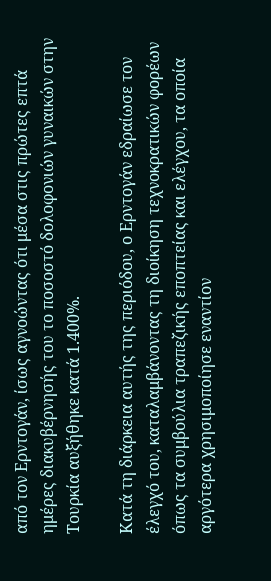από τον Ερντογάν, ίσως αγνοώντας ότι μέσα στις πρώτες επτά ημέρες διακυβέρνησής του το ποσοστό δολοφονιών γυναικών στην Τουρκία αυξήθηκε κατά 1.400%.

Κατά τη διάρκεια αυτής της περιόδου, ο Ερντογάν εδραίωσε τον έλεγχό του, καταλαμβάνοντας τη διοίκηση τεχνοκρατικών φορέων όπως τα συμβούλια τραπεζικής εποπτείας και ελέγχου, τα οποία αργότερα χρησιμοποίησε εναντίον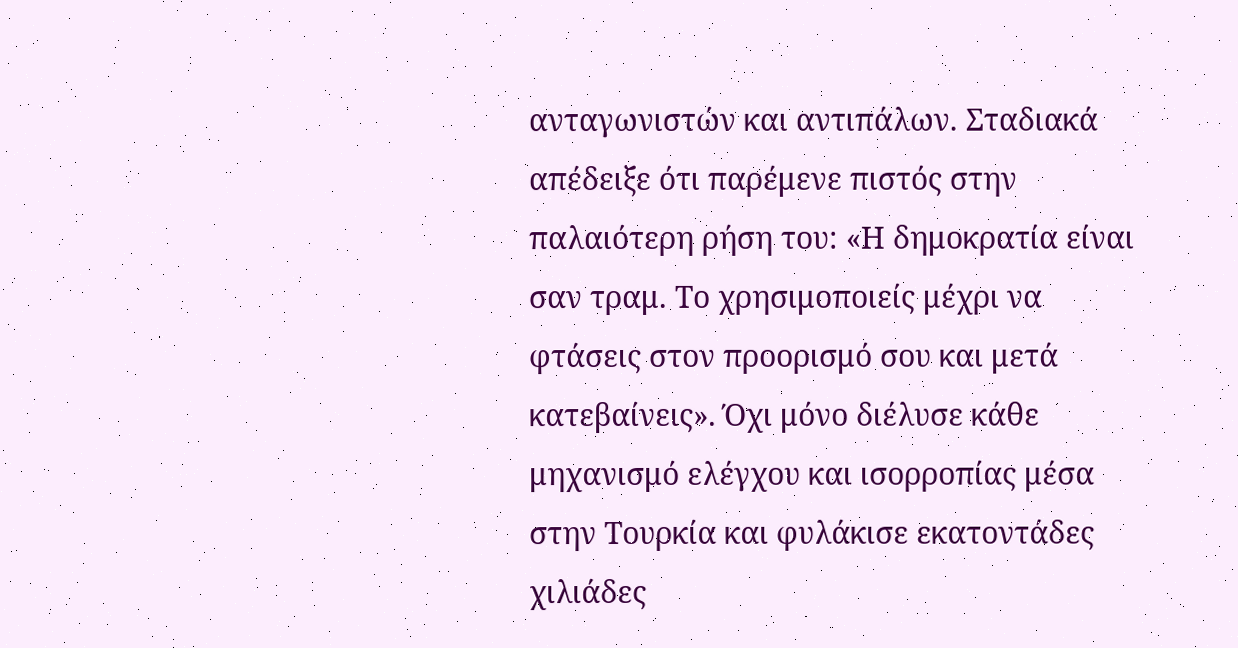ανταγωνιστών και αντιπάλων. Σταδιακά απέδειξε ότι παρέμενε πιστός στην παλαιότερη ρήση του: «Η δημοκρατία είναι σαν τραμ. Το χρησιμοποιείς μέχρι να φτάσεις στον προορισμό σου και μετά κατεβαίνεις». Όχι μόνο διέλυσε κάθε μηχανισμό ελέγχου και ισορροπίας μέσα στην Τουρκία και φυλάκισε εκατοντάδες χιλιάδες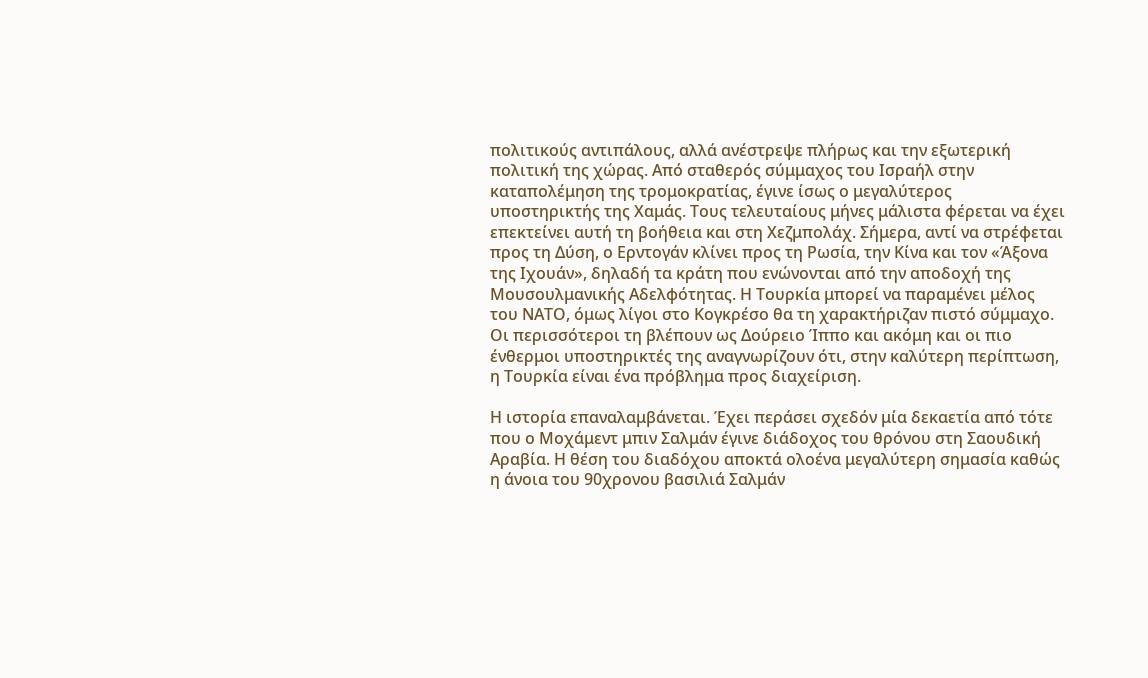πολιτικούς αντιπάλους, αλλά ανέστρεψε πλήρως και την εξωτερική πολιτική της χώρας. Από σταθερός σύμμαχος του Ισραήλ στην καταπολέμηση της τρομοκρατίας, έγινε ίσως ο μεγαλύτερος υποστηρικτής της Χαμάς. Τους τελευταίους μήνες μάλιστα φέρεται να έχει επεκτείνει αυτή τη βοήθεια και στη Χεζμπολάχ. Σήμερα, αντί να στρέφεται προς τη Δύση, ο Ερντογάν κλίνει προς τη Ρωσία, την Κίνα και τον «Άξονα της Ιχουάν», δηλαδή τα κράτη που ενώνονται από την αποδοχή της Μουσουλμανικής Αδελφότητας. Η Τουρκία μπορεί να παραμένει μέλος του ΝΑΤΟ, όμως λίγοι στο Κογκρέσο θα τη χαρακτήριζαν πιστό σύμμαχο. Οι περισσότεροι τη βλέπουν ως Δούρειο Ίππο και ακόμη και οι πιο ένθερμοι υποστηρικτές της αναγνωρίζουν ότι, στην καλύτερη περίπτωση, η Τουρκία είναι ένα πρόβλημα προς διαχείριση.

Η ιστορία επαναλαμβάνεται. Έχει περάσει σχεδόν μία δεκαετία από τότε που ο Μοχάμεντ μπιν Σαλμάν έγινε διάδοχος του θρόνου στη Σαουδική Αραβία. Η θέση του διαδόχου αποκτά ολοένα μεγαλύτερη σημασία καθώς η άνοια του 90χρονου βασιλιά Σαλμάν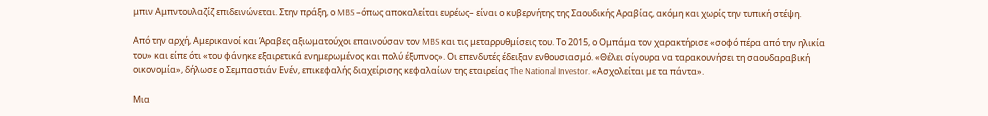μπιν Αμπντουλαζίζ επιδεινώνεται. Στην πράξη, ο MBS –όπως αποκαλείται ευρέως– είναι ο κυβερνήτης της Σαουδικής Αραβίας, ακόμη και χωρίς την τυπική στέψη.

Από την αρχή, Αμερικανοί και Άραβες αξιωματούχοι επαινούσαν τον MBS και τις μεταρρυθμίσεις του. Το 2015, ο Ομπάμα τον χαρακτήρισε «σοφό πέρα από την ηλικία του» και είπε ότι «του φάνηκε εξαιρετικά ενημερωμένος και πολύ έξυπνος». Οι επενδυτές έδειξαν ενθουσιασμό. «Θέλει σίγουρα να ταρακουνήσει τη σαουδαραβική οικονομία», δήλωσε ο Σεμπαστιάν Ενέν, επικεφαλής διαχείρισης κεφαλαίων της εταιρείας The National Investor. «Ασχολείται με τα πάντα».

Μια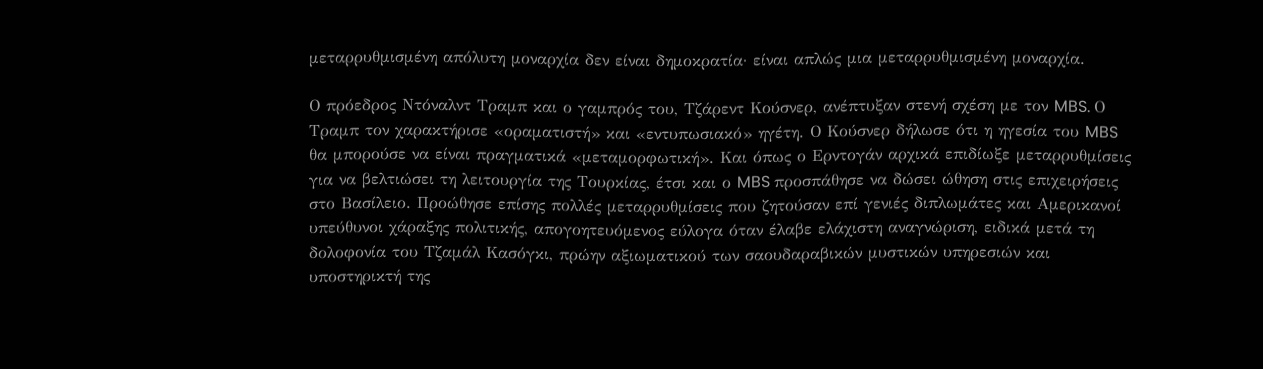μεταρρυθμισμένη απόλυτη μοναρχία δεν είναι δημοκρατία· είναι απλώς μια μεταρρυθμισμένη μοναρχία.

Ο πρόεδρος Ντόναλντ Τραμπ και ο γαμπρός του, Τζάρεντ Κούσνερ, ανέπτυξαν στενή σχέση με τον MBS. Ο Τραμπ τον χαρακτήρισε «οραματιστή» και «εντυπωσιακό» ηγέτη. Ο Κούσνερ δήλωσε ότι η ηγεσία του MBS θα μπορούσε να είναι πραγματικά «μεταμορφωτική». Και όπως ο Ερντογάν αρχικά επιδίωξε μεταρρυθμίσεις για να βελτιώσει τη λειτουργία της Τουρκίας, έτσι και ο MBS προσπάθησε να δώσει ώθηση στις επιχειρήσεις στο Βασίλειο. Προώθησε επίσης πολλές μεταρρυθμίσεις που ζητούσαν επί γενιές διπλωμάτες και Αμερικανοί υπεύθυνοι χάραξης πολιτικής, απογοητευόμενος εύλογα όταν έλαβε ελάχιστη αναγνώριση, ειδικά μετά τη δολοφονία του Τζαμάλ Κασόγκι, πρώην αξιωματικού των σαουδαραβικών μυστικών υπηρεσιών και υποστηρικτή της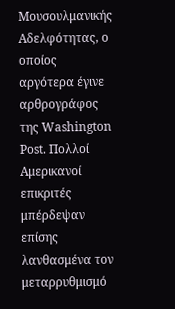Μουσουλμανικής Αδελφότητας, ο οποίος αργότερα έγινε αρθρογράφος της Washington Post. Πολλοί Αμερικανοί επικριτές μπέρδεψαν επίσης λανθασμένα τον μεταρρυθμισμό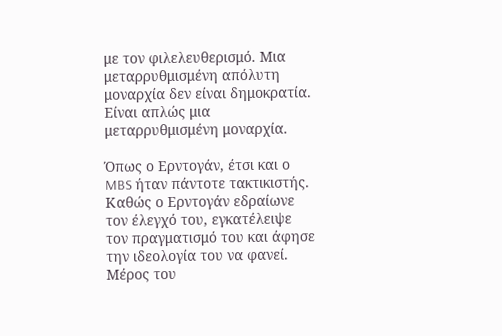με τον φιλελευθερισμό. Μια μεταρρυθμισμένη απόλυτη μοναρχία δεν είναι δημοκρατία. Eίναι απλώς μια μεταρρυθμισμένη μοναρχία.

Όπως ο Ερντογάν, έτσι και ο MBS ήταν πάντοτε τακτικιστής. Καθώς ο Ερντογάν εδραίωνε τον έλεγχό του, εγκατέλειψε τον πραγματισμό του και άφησε την ιδεολογία του να φανεί. Μέρος του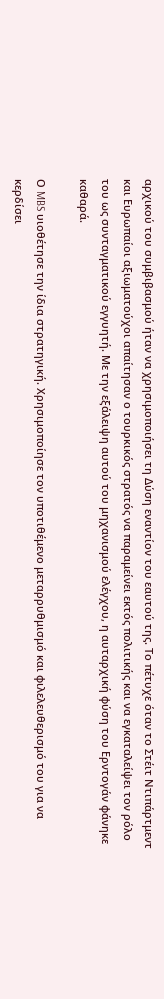αρχικού του συμβιβασμού ήταν να χρησιμοποιήσει τη Δύση εναντίον του εαυτού της. Το πέτυχε όταν το Στέιτ Ντιπάρτμεντ και Ευρωπαίοι αξιωματούχοι απαίτησαν ο τουρκικός στρατός να παραμείνει εκτός πολιτικής και να εγκαταλείψει τον ρόλο του ως συνταγματικού εγγυητή. Με την εξάλειψη αυτού του μηχανισμού ελέγχου, η αυταρχική φύση του Ερντογάν φάνηκε καθαρά.

Ο MBS υιοθέτησε την ίδια στρατηγική. Χρησιμοποίησε τον υποτιθέμενο μεταρρυθμισμό και φιλελευθερισμό του για να κερδίσει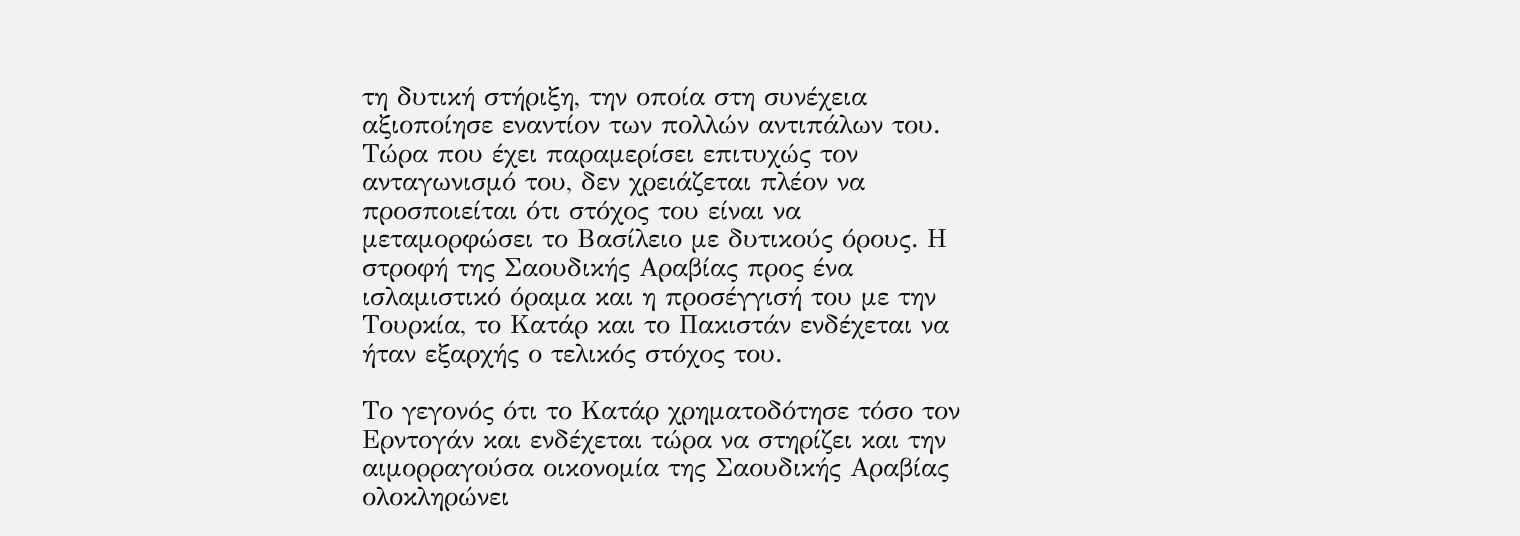τη δυτική στήριξη, την οποία στη συνέχεια αξιοποίησε εναντίον των πολλών αντιπάλων του. Τώρα που έχει παραμερίσει επιτυχώς τον ανταγωνισμό του, δεν χρειάζεται πλέον να προσποιείται ότι στόχος του είναι να μεταμορφώσει το Βασίλειο με δυτικούς όρους. Η στροφή της Σαουδικής Αραβίας προς ένα ισλαμιστικό όραμα και η προσέγγισή του με την Τουρκία, το Κατάρ και το Πακιστάν ενδέχεται να ήταν εξαρχής ο τελικός στόχος του.

Το γεγονός ότι το Κατάρ χρηματοδότησε τόσο τον Ερντογάν και ενδέχεται τώρα να στηρίζει και την αιμορραγούσα οικονομία της Σαουδικής Αραβίας ολοκληρώνει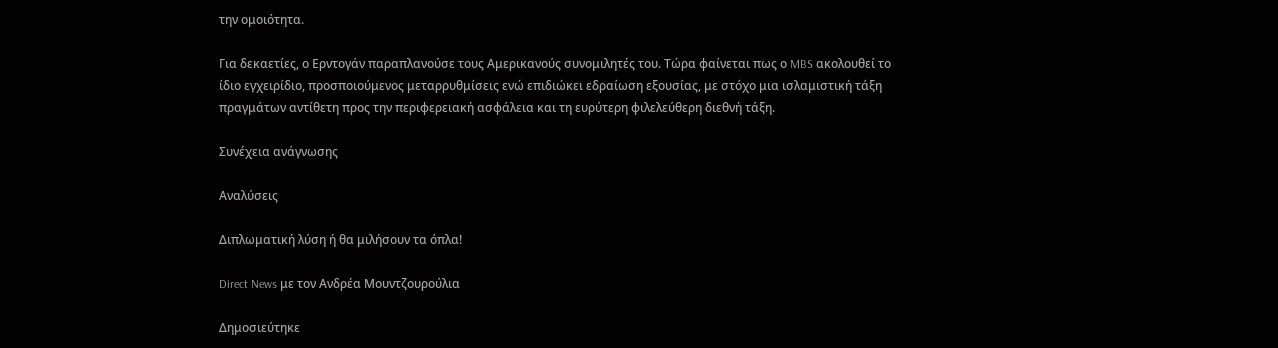την ομοιότητα.

Για δεκαετίες, ο Ερντογάν παραπλανούσε τους Αμερικανούς συνομιλητές του. Τώρα φαίνεται πως ο MBS ακολουθεί το ίδιο εγχειρίδιο, προσποιούμενος μεταρρυθμίσεις ενώ επιδιώκει εδραίωση εξουσίας, με στόχο μια ισλαμιστική τάξη πραγμάτων αντίθετη προς την περιφερειακή ασφάλεια και τη ευρύτερη φιλελεύθερη διεθνή τάξη.

Συνέχεια ανάγνωσης

Αναλύσεις

Διπλωματική λύση ή θα μιλήσουν τα όπλα!

Direct News με τον Ανδρέα Μουντζουρούλια

Δημοσιεύτηκε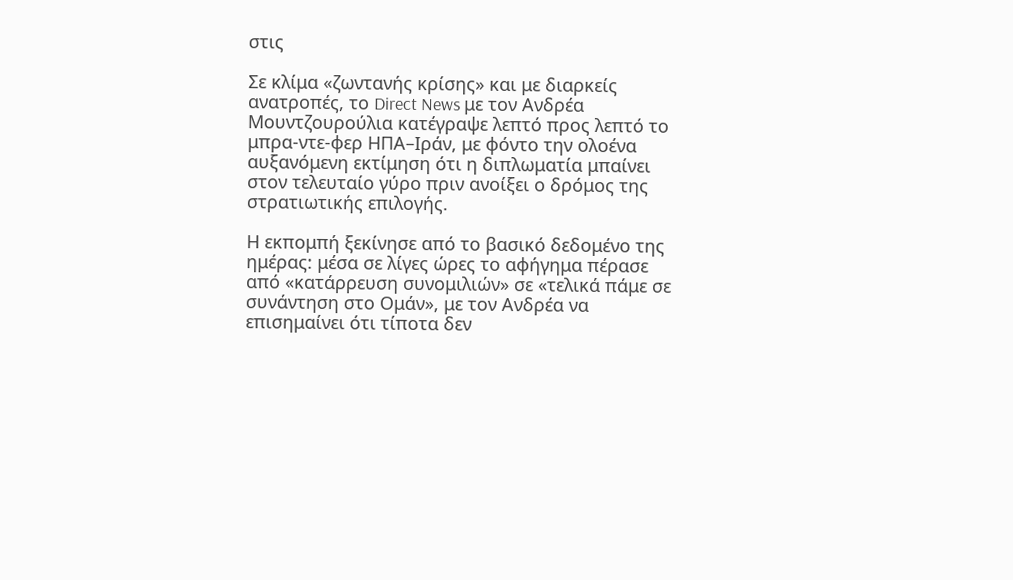στις

Σε κλίμα «ζωντανής κρίσης» και με διαρκείς ανατροπές, το Direct News με τον Ανδρέα Μουντζουρούλια κατέγραψε λεπτό προς λεπτό το μπρα-ντε-φερ ΗΠΑ–Ιράν, με φόντο την ολοένα αυξανόμενη εκτίμηση ότι η διπλωματία μπαίνει στον τελευταίο γύρο πριν ανοίξει ο δρόμος της στρατιωτικής επιλογής.

Η εκπομπή ξεκίνησε από το βασικό δεδομένο της ημέρας: μέσα σε λίγες ώρες το αφήγημα πέρασε από «κατάρρευση συνομιλιών» σε «τελικά πάμε σε συνάντηση στο Ομάν», με τον Ανδρέα να επισημαίνει ότι τίποτα δεν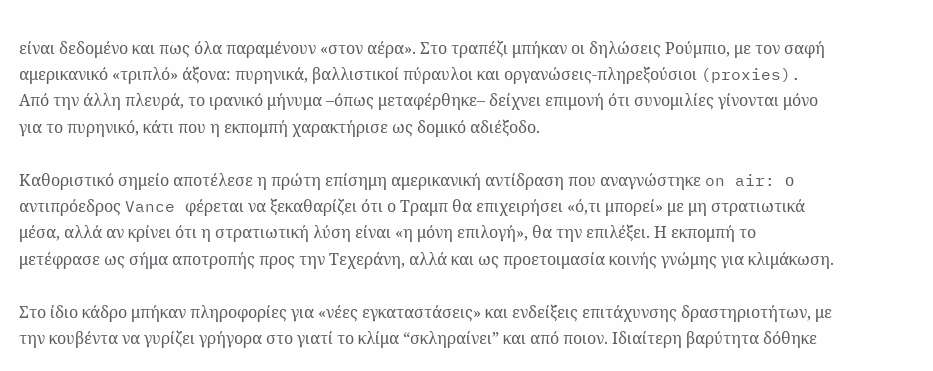είναι δεδομένο και πως όλα παραμένουν «στον αέρα». Στο τραπέζι μπήκαν οι δηλώσεις Ρούμπιο, με τον σαφή αμερικανικό «τριπλό» άξονα: πυρηνικά, βαλλιστικοί πύραυλοι και οργανώσεις-πληρεξούσιοι (proxies). Από την άλλη πλευρά, το ιρανικό μήνυμα –όπως μεταφέρθηκε– δείχνει επιμονή ότι συνομιλίες γίνονται μόνο για το πυρηνικό, κάτι που η εκπομπή χαρακτήρισε ως δομικό αδιέξοδο.

Καθοριστικό σημείο αποτέλεσε η πρώτη επίσημη αμερικανική αντίδραση που αναγνώστηκε on air: ο αντιπρόεδρος Vance φέρεται να ξεκαθαρίζει ότι ο Τραμπ θα επιχειρήσει «ό,τι μπορεί» με μη στρατιωτικά μέσα, αλλά αν κρίνει ότι η στρατιωτική λύση είναι «η μόνη επιλογή», θα την επιλέξει. Η εκπομπή το μετέφρασε ως σήμα αποτροπής προς την Τεχεράνη, αλλά και ως προετοιμασία κοινής γνώμης για κλιμάκωση.

Στο ίδιο κάδρο μπήκαν πληροφορίες για «νέες εγκαταστάσεις» και ενδείξεις επιτάχυνσης δραστηριοτήτων, με την κουβέντα να γυρίζει γρήγορα στο γιατί το κλίμα “σκληραίνει” και από ποιον. Ιδιαίτερη βαρύτητα δόθηκε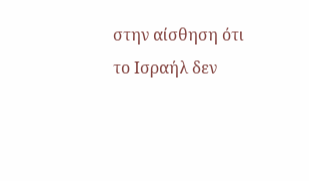στην αίσθηση ότι το Ισραήλ δεν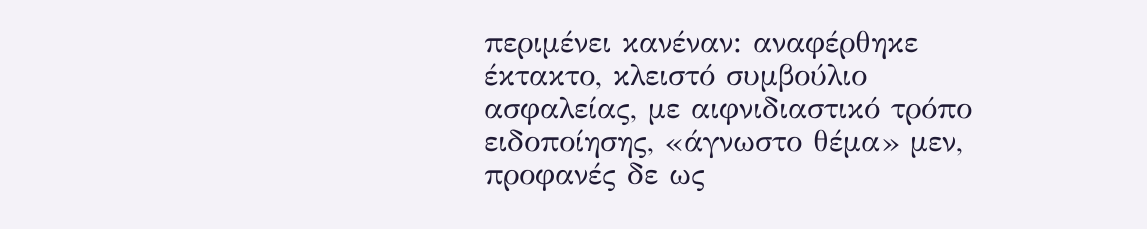περιμένει κανέναν: αναφέρθηκε έκτακτο, κλειστό συμβούλιο ασφαλείας, με αιφνιδιαστικό τρόπο ειδοποίησης, «άγνωστο θέμα» μεν, προφανές δε ως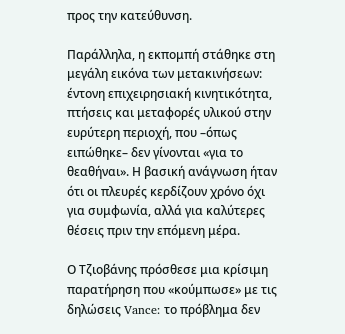προς την κατεύθυνση.

Παράλληλα, η εκπομπή στάθηκε στη μεγάλη εικόνα των μετακινήσεων: έντονη επιχειρησιακή κινητικότητα, πτήσεις και μεταφορές υλικού στην ευρύτερη περιοχή, που –όπως ειπώθηκε– δεν γίνονται «για το θεαθήναι». Η βασική ανάγνωση ήταν ότι οι πλευρές κερδίζουν χρόνο όχι για συμφωνία, αλλά για καλύτερες θέσεις πριν την επόμενη μέρα.

Ο Τζιοβάνης πρόσθεσε μια κρίσιμη παρατήρηση που «κούμπωσε» με τις δηλώσεις Vance: το πρόβλημα δεν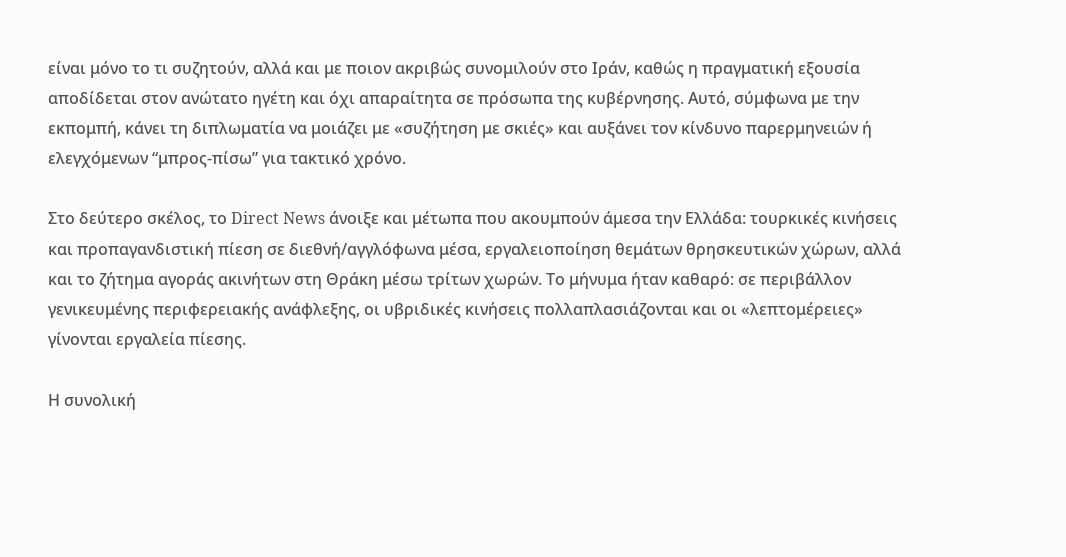είναι μόνο το τι συζητούν, αλλά και με ποιον ακριβώς συνομιλούν στο Ιράν, καθώς η πραγματική εξουσία αποδίδεται στον ανώτατο ηγέτη και όχι απαραίτητα σε πρόσωπα της κυβέρνησης. Αυτό, σύμφωνα με την εκπομπή, κάνει τη διπλωματία να μοιάζει με «συζήτηση με σκιές» και αυξάνει τον κίνδυνο παρερμηνειών ή ελεγχόμενων “μπρος-πίσω” για τακτικό χρόνο.

Στο δεύτερο σκέλος, το Direct News άνοιξε και μέτωπα που ακουμπούν άμεσα την Ελλάδα: τουρκικές κινήσεις και προπαγανδιστική πίεση σε διεθνή/αγγλόφωνα μέσα, εργαλειοποίηση θεμάτων θρησκευτικών χώρων, αλλά και το ζήτημα αγοράς ακινήτων στη Θράκη μέσω τρίτων χωρών. Το μήνυμα ήταν καθαρό: σε περιβάλλον γενικευμένης περιφερειακής ανάφλεξης, οι υβριδικές κινήσεις πολλαπλασιάζονται και οι «λεπτομέρειες» γίνονται εργαλεία πίεσης.

Η συνολική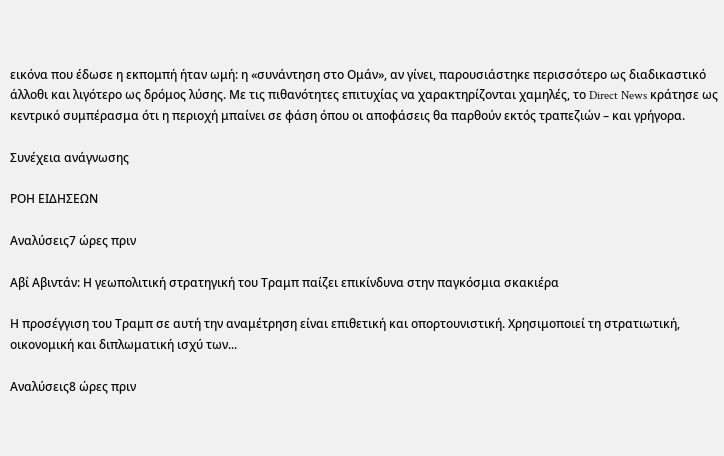εικόνα που έδωσε η εκπομπή ήταν ωμή: η «συνάντηση στο Ομάν», αν γίνει, παρουσιάστηκε περισσότερο ως διαδικαστικό άλλοθι και λιγότερο ως δρόμος λύσης. Με τις πιθανότητες επιτυχίας να χαρακτηρίζονται χαμηλές, το Direct News κράτησε ως κεντρικό συμπέρασμα ότι η περιοχή μπαίνει σε φάση όπου οι αποφάσεις θα παρθούν εκτός τραπεζιών – και γρήγορα.

Συνέχεια ανάγνωσης

ΡΟΗ ΕΙΔΗΣΕΩΝ

Αναλύσεις7 ώρες πριν

Αβί Αβιντάν: Η γεωπολιτική στρατηγική του Τραμπ παίζει επικίνδυνα στην παγκόσμια σκακιέρα

Η προσέγγιση του Τραμπ σε αυτή την αναμέτρηση είναι επιθετική και οπορτουνιστική. Χρησιμοποιεί τη στρατιωτική, οικονομική και διπλωματική ισχύ των...

Αναλύσεις8 ώρες πριν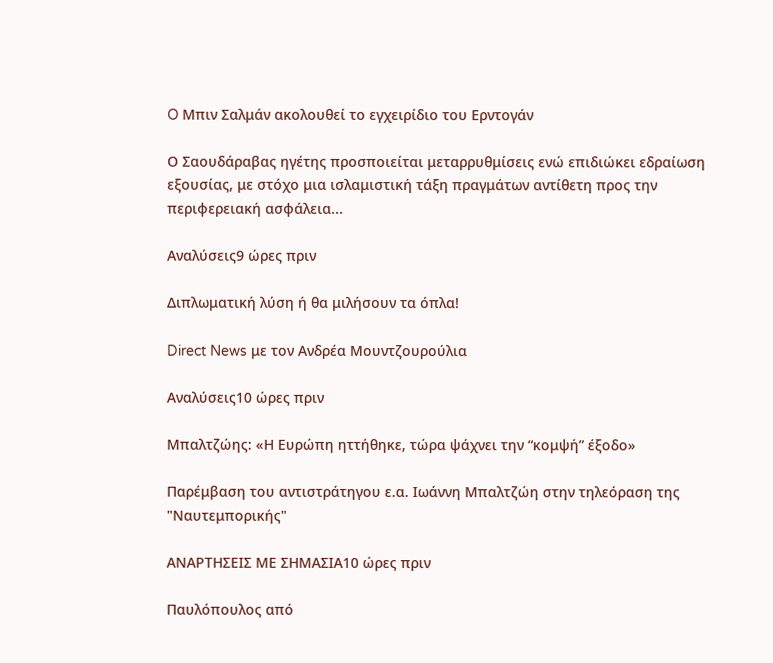O Μπιν Σαλμάν ακολουθεί το εγχειρίδιο του Ερντογάν

Ο Σαουδάραβας ηγέτης προσποιείται μεταρρυθμίσεις ενώ επιδιώκει εδραίωση εξουσίας, με στόχο μια ισλαμιστική τάξη πραγμάτων αντίθετη προς την περιφερειακή ασφάλεια...

Αναλύσεις9 ώρες πριν

Διπλωματική λύση ή θα μιλήσουν τα όπλα!

Direct News με τον Ανδρέα Μουντζουρούλια

Αναλύσεις10 ώρες πριν

Μπαλτζώης: «Η Ευρώπη ηττήθηκε, τώρα ψάχνει την “κομψή” έξοδο»

Παρέμβαση του αντιστράτηγου ε.α. Ιωάννη Μπαλτζώη στην τηλεόραση της "Ναυτεμπορικής"

ΑΝΑΡΤΗΣΕΙΣ ΜΕ ΣΗΜΑΣΙΑ10 ώρες πριν

Παυλόπουλος από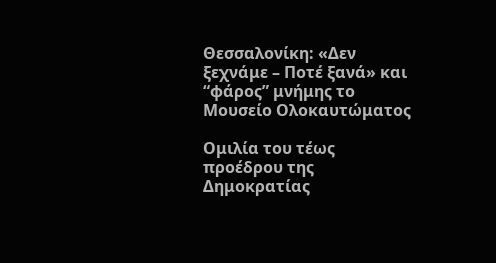Θεσσαλονίκη: «Δεν ξεχνάμε – Ποτέ ξανά» και “φάρος” μνήμης το Μουσείο Ολοκαυτώματος

Ομιλία του τέως προέδρου της Δημοκρατίας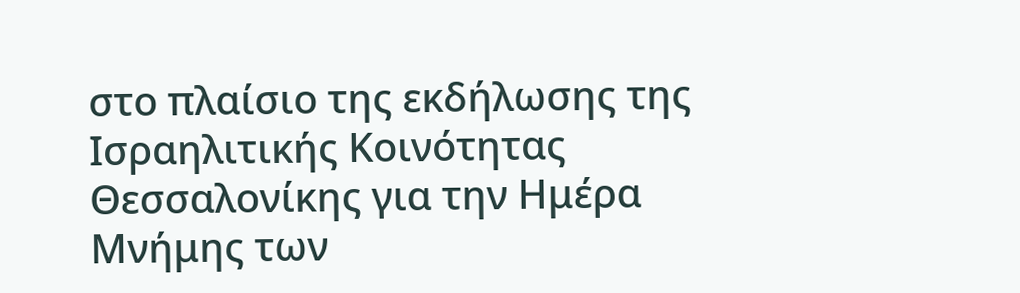στο πλαίσιο της εκδήλωσης της Ισραηλιτικής Κοινότητας Θεσσαλονίκης για την Ημέρα Μνήμης των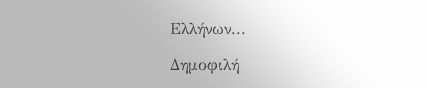Ελλήνων...

Δημοφιλή